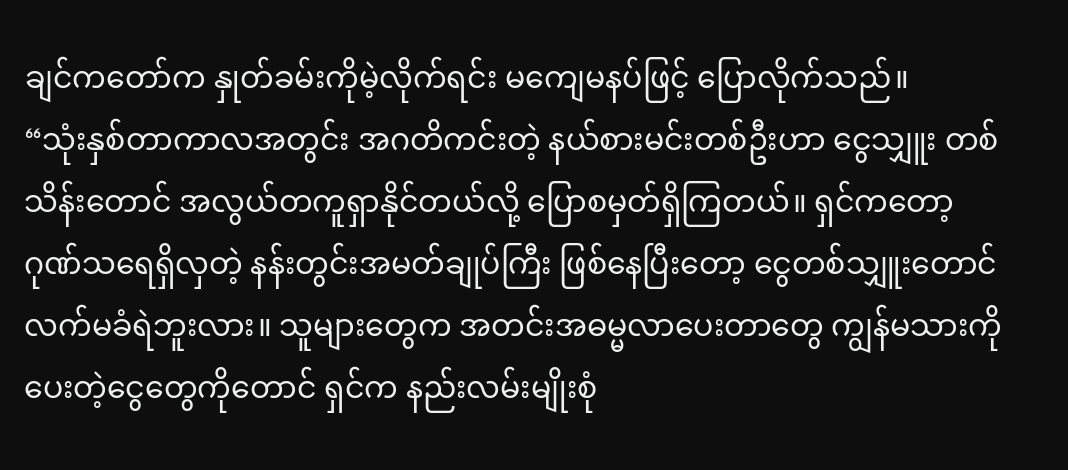ချင်ကတော်က နှုတ်ခမ်းကိုမဲ့လိုက်ရင်း မကျေမနပ်ဖြင့် ပြောလိုက်သည်။
“သုံးနှစ်တာကာလအတွင်း အဂတိကင်းတဲ့ နယ်စားမင်းတစ်ဦးဟာ ငွေသျှူး တစ်သိန်းတောင် အလွယ်တကူရှာနိုင်တယ်လို့ ပြောစမှတ်ရှိကြတယ်။ ရှင်ကတော့ ဂုဏ်သရေရှိလှတဲ့ နန်းတွင်းအမတ်ချုပ်ကြီး ဖြစ်နေပြီးတော့ ငွေတစ်သျှူးတောင်လက်မခံရဲဘူးလား။ သူများတွေက အတင်းအဓမ္မလာပေးတာတွေ ကျွန်မသားကို ပေးတဲ့ငွေတွေကိုတောင် ရှင်က နည်းလမ်းမျိုးစုံ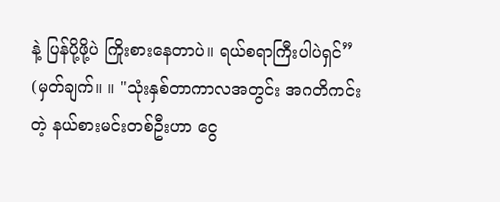နဲ့ ပြန်ပို့ဖို့ပဲ ကြိုးစားနေတာပဲ။ ရယ်စရာကြီးပါပဲရှင်”
(မှတ်ချက်။ ။ "သုံးနှစ်တာကာလအတွင်း အဂတိကင်းတဲ့ နယ်စားမင်းတစ်ဦးဟာ ငွေ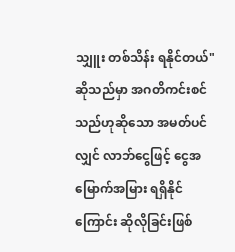သျှူး တစ်သိန်း ရနိုင်တယ်" ဆိုသည်မှာ အဂတိကင်းစင်သည်ဟုဆိုသော အမတ်ပင်လျှင် လာဘ်ငွေဖြင့် ငွေအမြောက်အမြား ရရှိနိုင်ကြောင်း ဆိုလိုခြင်းဖြစ်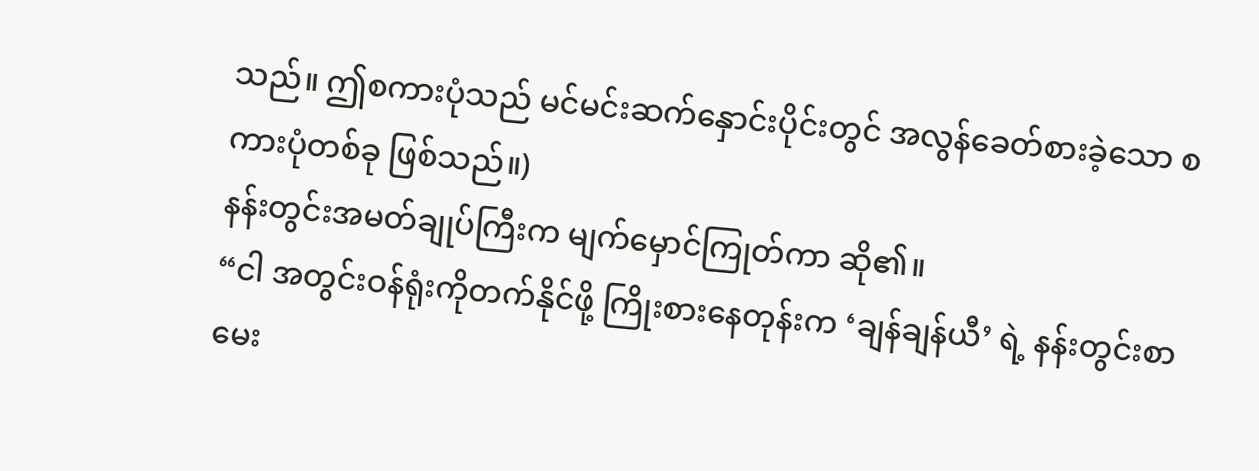သည်။ ဤစကားပုံသည် မင်မင်းဆက်နှောင်းပိုင်းတွင် အလွန်ခေတ်စားခဲ့သော စကားပုံတစ်ခု ဖြစ်သည်။)
နန်းတွင်းအမတ်ချုပ်ကြီးက မျက်မှောင်ကြုတ်ကာ ဆို၏။
“ငါ အတွင်းဝန်ရုံးကိုတက်နိုင်ဖို့ ကြိုးစားနေတုန်းက ‘ချန်ချန်ယီ’ ရဲ့ နန်းတွင်းစာမေး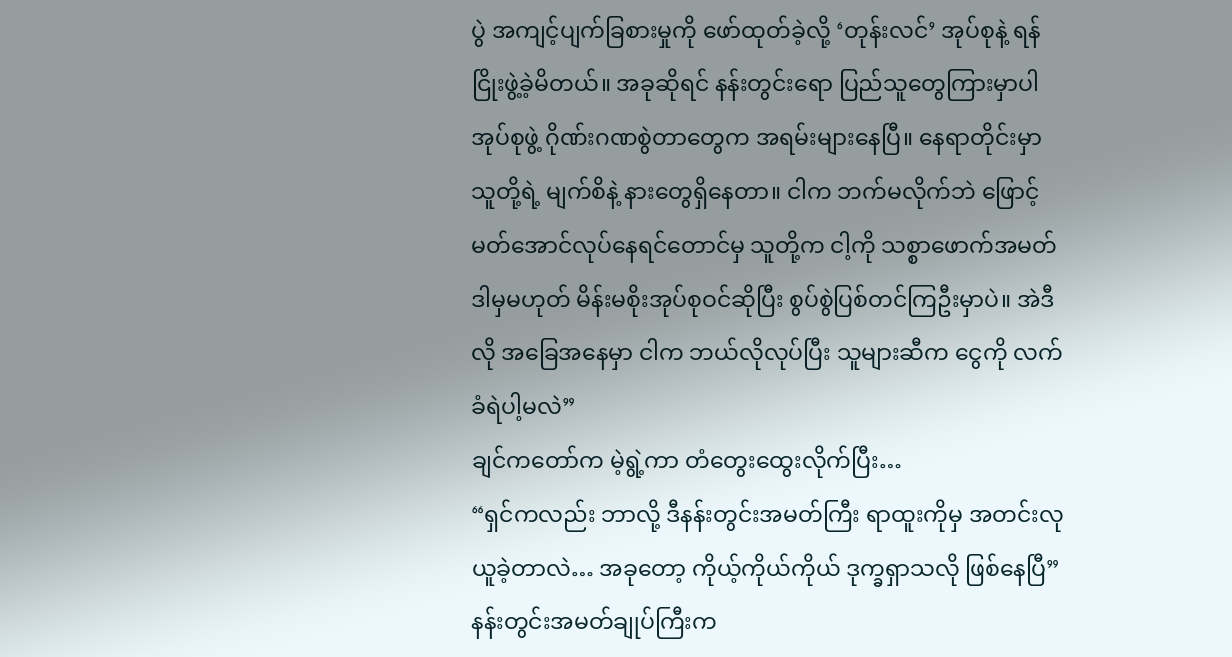ပွဲ အကျင့်ပျက်ခြစားမှုကို ဖော်ထုတ်ခဲ့လို့ ‘တုန်းလင်’ အုပ်စုနဲ့ ရန်ငြိုးဖွဲ့ခဲ့မိတယ်။ အခုဆိုရင် နန်းတွင်းရော ပြည်သူတွေကြားမှာပါ အုပ်စုဖွဲ့ ဂိုဏ်းဂဏစွဲတာတွေက အရမ်းများနေပြီ။ နေရာတိုင်းမှာ သူတို့ရဲ့ မျက်စိနဲ့ နားတွေရှိနေတာ။ ငါက ဘက်မလိုက်ဘဲ ဖြောင့်မတ်အောင်လုပ်နေရင်တောင်မှ သူတို့က ငါ့ကို သစ္စာဖောက်အမတ် ဒါမှမဟုတ် မိန်းမစိုးအုပ်စုဝင်ဆိုပြီး စွပ်စွဲပြစ်တင်ကြဦးမှာပဲ။ အဲဒီလို အခြေအနေမှာ ငါက ဘယ်လိုလုပ်ပြီး သူများဆီက ငွေကို လက်ခံရဲပါ့မလဲ”
ချင်ကတော်က မဲ့ရွဲ့ကာ တံတွေးထွေးလိုက်ပြီး…
“ရှင်ကလည်း ဘာလို့ ဒီနန်းတွင်းအမတ်ကြီး ရာထူးကိုမှ အတင်းလုယူခဲ့တာလဲ… အခုတော့ ကိုယ့်ကိုယ်ကိုယ် ဒုက္ခရှာသလို ဖြစ်နေပြီ”
နန်းတွင်းအမတ်ချုပ်ကြီးက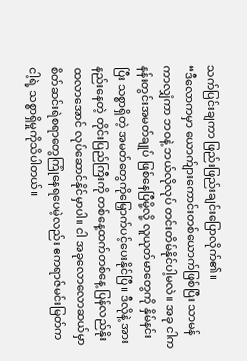သက်ပြင်းချကာ ဖြည်းဖြည်းချင်းပြောလိုက်၏။
“ဒီလောကမှာ ယောက်ျားကောင်းတစ်ယောက်ဖြစ်ပြီး သာမန်ကာလျှံကာ ဘဝနဲ့ ဘယ်လိုလုပ် တင်းတိမ်နိုင်ပါ့မလဲ။ အခု ငါက နန်းတွင်းအမတ်ချုပ် ဖြစ်နေပြီမို့လို့ လူယုတ်မာတွေကို နှိမ်နင်းပြီး သစ္စာရှိတဲ့ အမတ်တွေကိုမြှောက်ပင့်ပေးနိုင်ပြီ။ ဒီလိုနဲ့ အားနည်းနေတဲ့ တိုင်းပြည်ကြီးကို တစ်နေ့ထက်တစ်နေ့ ပြန်လည်နိုးထလာအောင် လုပ်ဆောင်နိုင်မှာပါ။ ငါ အခုလောလောဆယ်မှာ စိတ်ဆင်းရဲစရာတွေကြုံနေရပေမဲ့လည်း ဧကရာဇ်မင်းမြတ်က ငါ့ရဲ့ သစ္စာရှိမှုကိုသိပါတယ်။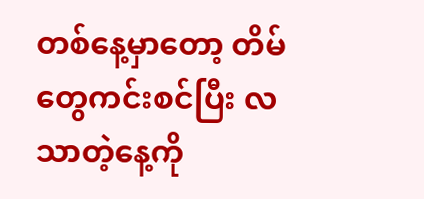တစ်နေ့မှာတော့ တိမ်တွေကင်းစင်ပြီး လသာတဲ့နေ့ကို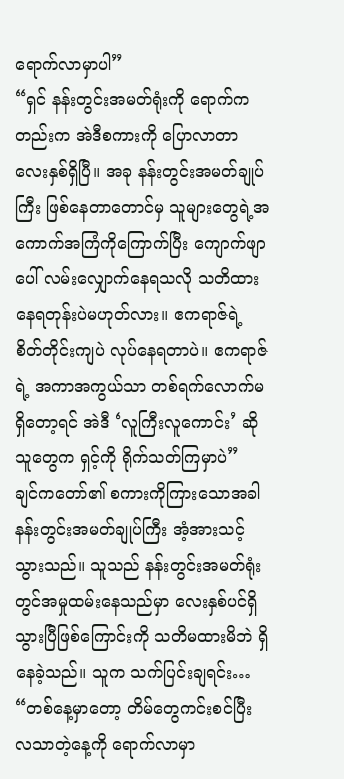ရောက်လာမှာပါ”
“ရှင် နန်းတွင်းအမတ်ရုံးကို ရောက်ကတည်းက အဲဒီစကားကို ပြောလာတာ လေးနှစ်ရှိပြီ။ အခု နန်းတွင်းအမတ်ချုပ်ကြီး ဖြစ်နေတာတောင်မှ သူများတွေရဲ့အကောက်အကြံကိုကြောက်ပြီး ကျောက်ဖျာပေါ် လမ်းလျှောက်နေရသလို သတိထားနေရတုန်းပဲမဟုတ်လား။ ဧကရာဇ်ရဲ့ စိတ်တိုင်းကျပဲ လုပ်နေရတာပဲ။ ဧကရာဇ်ရဲ့ အကာအကွယ်သာ တစ်ရက်လောက်မရှိတော့ရင် အဲဒီ ‘လူကြီးလူကောင်း’ ဆိုသူတွေက ရှင့်ကို ရိုက်သတ်ကြမှာပဲ”
ချင်ကတော်၏ စကားကိုကြားသောအခါ နန်းတွင်းအမတ်ချုပ်ကြီး အံ့အားသင့်သွားသည်။ သူသည် နန်းတွင်းအမတ်ရုံးတွင်အမှုထမ်းနေသည်မှာ လေးနှစ်ပင်ရှိသွားပြီဖြစ်ကြောင်းကို သတိမထားမိဘဲ ရှိနေခဲ့သည်။ သူက သက်ပြင်းချရင်း…
“တစ်နေ့မှာတော့ တိမ်တွေကင်းစင်ပြီး လသာတဲ့နေ့ကို ရောက်လာမှာ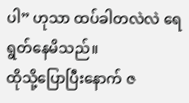ပါ” ဟုသာ ထပ်ခါတလဲလဲ ရေရွတ်နေမိသည်။
ထိုသို့ပြောပြီးနောက် ဇ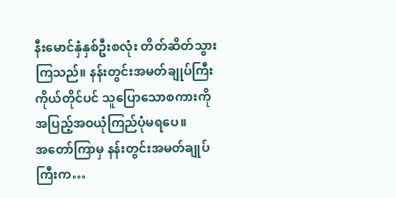နီးမောင်နှံနှစ်ဦးစလုံး တိတ်ဆိတ်သွားကြသည်။ နန်းတွင်းအမတ်ချုပ်ကြီး ကိုယ်တိုင်ပင် သူပြောသောစကားကို အပြည့်အဝယုံကြည်ပုံမရပေ။
အတော်ကြာမှ နန်းတွင်းအမတ်ချုပ်ကြီးက…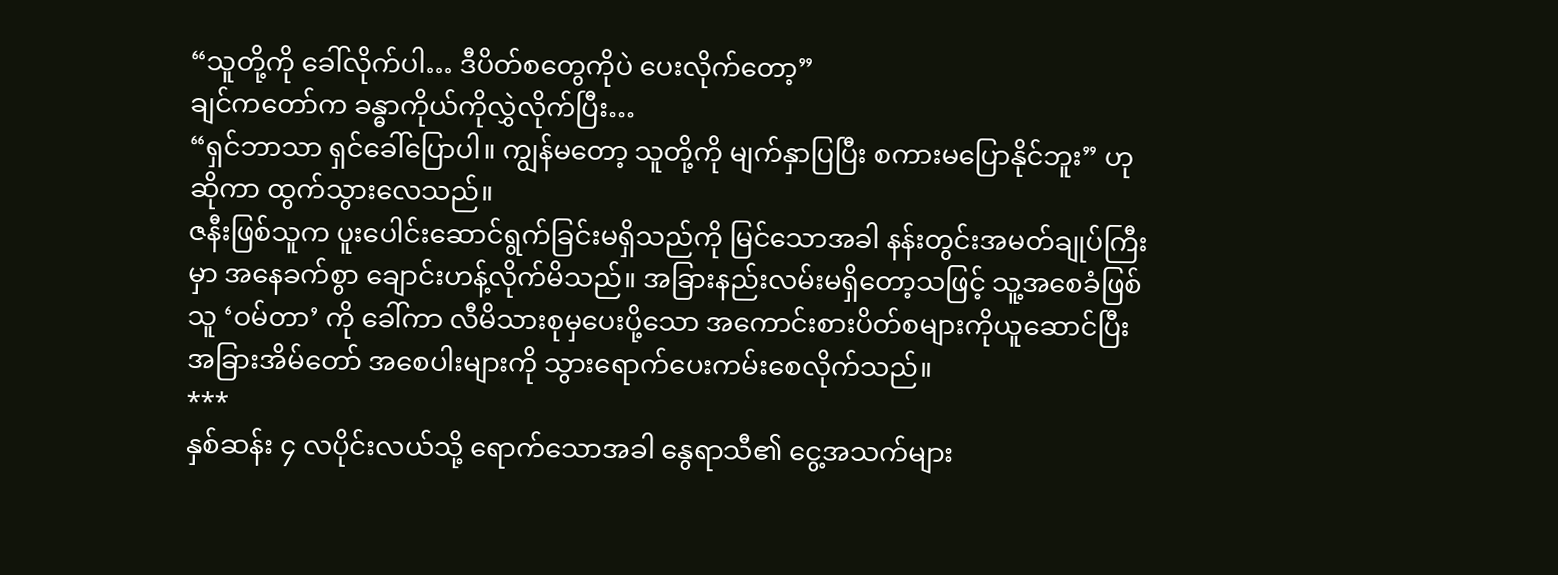“သူတို့ကို ခေါ်လိုက်ပါ… ဒီပိတ်စတွေကိုပဲ ပေးလိုက်တော့”
ချင်ကတော်က ခန္ဓာကိုယ်ကိုလွှဲလိုက်ပြီး…
“ရှင်ဘာသာ ရှင်ခေါ်ပြောပါ။ ကျွန်မတော့ သူတို့ကို မျက်နှာပြပြီး စကားမပြောနိုင်ဘူး” ဟု ဆိုကာ ထွက်သွားလေသည်။
ဇနီးဖြစ်သူက ပူးပေါင်းဆောင်ရွက်ခြင်းမရှိသည်ကို မြင်သောအခါ နန်းတွင်းအမတ်ချုပ်ကြီးမှာ အနေခက်စွာ ချောင်းဟန့်လိုက်မိသည်။ အခြားနည်းလမ်းမရှိတော့သဖြင့် သူ့အစေခံဖြစ်သူ ‘ဝမ်တာ’ ကို ခေါ်ကာ လီမိသားစုမှပေးပို့သော အကောင်းစားပိတ်စများကိုယူဆောင်ပြီး အခြားအိမ်တော် အစေပါးများကို သွားရောက်ပေးကမ်းစေလိုက်သည်။
***
နှစ်ဆန်း ၄ လပိုင်းလယ်သို့ ရောက်သောအခါ နွေရာသီ၏ ငွေ့အသက်များ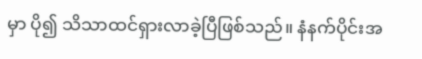မှာ ပို၍ သိသာထင်ရှားလာခဲ့ပြီဖြစ်သည်။ နံနက်ပိုင်းအ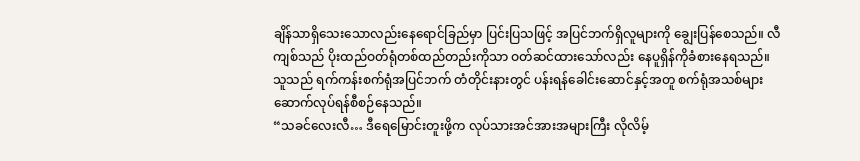ချိန်သာရှိသေးသောလည်းနေရောင်ခြည်မှာ ပြင်းပြသဖြင့် အပြင်ဘက်ရှိလူများကို ချွေးပြန်စေသည်။ လီကျစ်သည် ပိုးထည်ဝတ်ရုံတစ်ထည်တည်းကိုသာ ဝတ်ဆင်ထားသော်လည်း နေပူရှိန်ကိုခံစားနေရသည်။
သူသည် ရက်ကန်းစက်ရုံအပြင်ဘက် တံတိုင်းနားတွင် ပန်းရန်ခေါင်းဆောင်နှင့်အတူ စက်ရုံအသစ်များ ဆောက်လုပ်ရန်စီစဉ်နေသည်။
“သခင်လေးလီ… ဒီရေမြောင်းတူးဖို့က လုပ်သားအင်အားအများကြီး လိုလိမ့်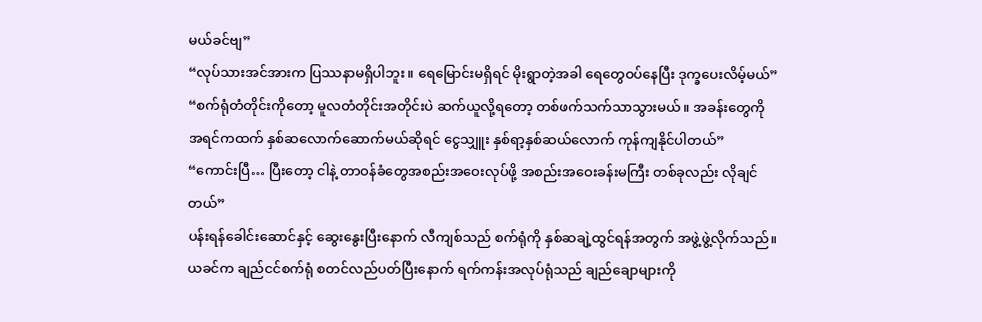မယ်ခင်ဗျ”
“လုပ်သားအင်အားက ပြဿနာမရှိပါဘူး။ ရေမြောင်းမရှိရင် မိုးရွာတဲ့အခါ ရေတွေဝပ်နေပြီး ဒုက္ခပေးလိမ့်မယ်”
“စက်ရုံတံတိုင်းကိုတော့ မူလတံတိုင်းအတိုင်းပဲ ဆက်ယူလို့ရတော့ တစ်ဖက်သက်သာသွားမယ်။ အခန်းတွေကို အရင်ကထက် နှစ်ဆလောက်ဆောက်မယ်ဆိုရင် ငွေသျှူး နှစ်ရာ့နှစ်ဆယ်လောက် ကုန်ကျနိုင်ပါတယ်”
“ကောင်းပြီ… ပြီးတော့ ငါနဲ့ တာဝန်ခံတွေအစည်းအဝေးလုပ်ဖို့ အစည်းအဝေးခန်းမကြီး တစ်ခုလည်း လိုချင်တယ်”
ပန်းရန်ခေါင်းဆောင်နှင့် ဆွေးနွေးပြီးနောက် လီကျစ်သည် စက်ရုံကို နှစ်ဆချဲ့ထွင်ရန်အတွက် အဖွဲ့ဖွဲ့လိုက်သည်။
ယခင်က ချည်ငင်စက်ရုံ စတင်လည်ပတ်ပြီးနောက် ရက်ကန်းအလုပ်ရုံသည် ချည်ချောများကို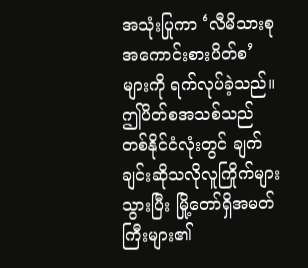အသုံးပြုကာ ‘လီမိသားစု အကောင်းစားပိတ်စ’ များကို ရက်လုပ်ခဲ့သည်။ ဤပိတ်စအသစ်သည် တစ်နိုင်ငံလုံးတွင် ချက်ချင်းဆိုသလိုလူကြိုက်များသွားပြီး မြို့တော်ရှိအမတ်ကြီးများ၏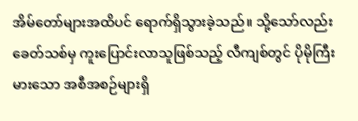အိမ်တော်များအထိပင် ရောက်ရှိသွားခဲ့သည်။ သို့သော်လည်း ခေတ်သစ်မှ ကူးပြောင်းလာသူဖြစ်သည့် လီကျစ်တွင် ပိုမိုကြီးမားသော အစီအစဉ်များရှိ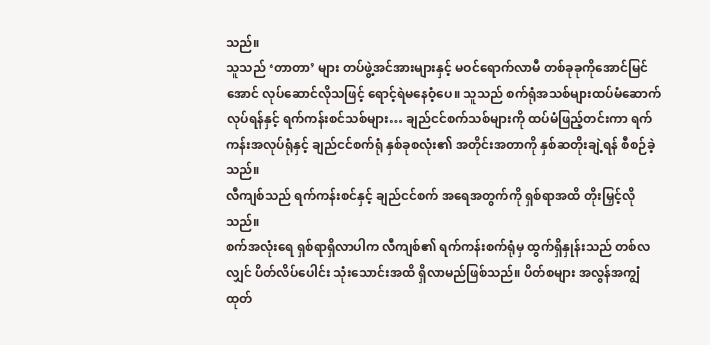သည်။
သူသည် ‘တာတာ’ များ တပ်ဖွဲ့အင်အားများနှင့် မဝင်ရောက်လာမီ တစ်ခုခုကိုအောင်မြင်အောင် လုပ်ဆောင်လိုသဖြင့် ရောင့်ရဲမနေဝံ့ပေ။ သူသည် စက်ရုံအသစ်များထပ်မံဆောက်လုပ်ရန်နှင့် ရက်ကန်းစင်သစ်များ… ချည်ငင်စက်သစ်များကို ထပ်မံဖြည့်တင်းကာ ရက်ကန်းအလုပ်ရုံနှင့် ချည်ငင်စက်ရုံ နှစ်ခုစလုံး၏ အတိုင်းအတာကို နှစ်ဆတိုးချဲ့ရန် စီစဉ်ခဲ့သည်။
လီကျစ်သည် ရက်ကန်းစင်နှင့် ချည်ငင်စက် အရေအတွက်ကို ရှစ်ရာအထိ တိုးမြှင့်လိုသည်။
စက်အလုံးရေ ရှစ်ရာရှိလာပါက လီကျစ်၏ ရက်ကန်းစက်ရုံမှ ထွက်ရှိနှုန်းသည် တစ်လလျှင် ပိတ်လိပ်ပေါင်း သုံးသောင်းအထိ ရှိလာမည်ဖြစ်သည်။ ပိတ်စများ အလွန်အကျွံထုတ်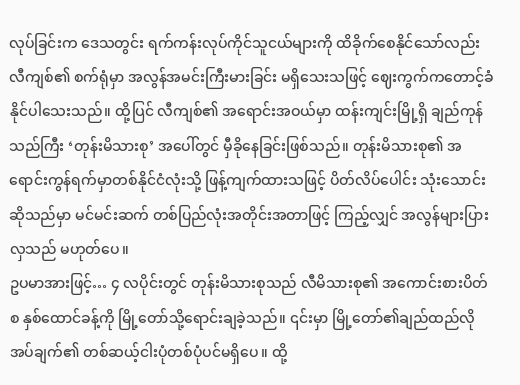လုပ်ခြင်းက ဒေသတွင်း ရက်ကန်းလုပ်ကိုင်သူငယ်များကို ထိခိုက်စေနိုင်သော်လည်း လီကျစ်၏ စက်ရုံမှာ အလွန်အမင်းကြီးမားခြင်း မရှိသေးသဖြင့် ဈေးကွက်ကတောင့်ခံနိုင်ပါသေးသည်။ ထို့ပြင် လီကျစ်၏ အရောင်းအဝယ်မှာ ထန်းကျင်းမြို့ရှိ ချည်ကုန်သည်ကြီး ‘တုန်းမိသားစု’ အပေါ်တွင် မှီခိုနေခြင်းဖြစ်သည်။ တုန်းမိသားစု၏ အရောင်းကွန်ရက်မှာတစ်နိုင်ငံလုံးသို့ ဖြန့်ကျက်ထားသဖြင့် ပိတ်လိပ်ပေါင်း သုံးသောင်းဆိုသည်မှာ မင်မင်းဆက် တစ်ပြည်လုံးအတိုင်းအတာဖြင့် ကြည့်လျှင် အလွန်များပြားလှသည် မဟုတ်ပေ။
ဥပမာအားဖြင့်… ၄ လပိုင်းတွင် တုန်းမိသားစုသည် လီမိသားစု၏ အကောင်းစားပိတ်စ နှစ်ထောင်ခန့်ကို မြို့တော်သို့ရောင်းချခဲ့သည်။ ၎င်းမှာ မြို့တော်၏ချည်ထည်လိုအပ်ချက်၏ တစ်ဆယ့်ငါးပုံတစ်ပုံပင်မရှိပေ။ ထို့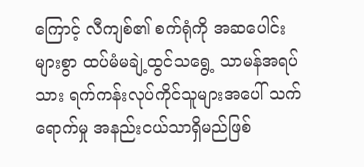ကြောင့် လီကျစ်၏ စက်ရုံကို အဆပေါင်းများစွာ ထပ်မံမချဲ့ထွင်သရွေ့ သာမန်အရပ်သား ရက်ကန်းလုပ်ကိုင်သူများအပေါ် သက်ရောက်မှု အနည်းငယ်သာရှိမည်ဖြစ်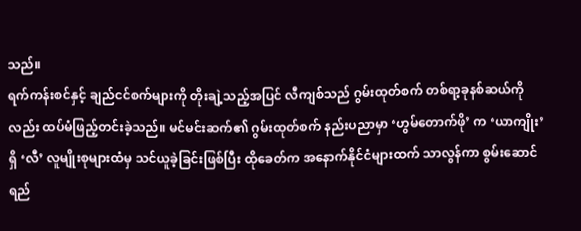သည်။
ရက်ကန်းစင်နှင့် ချည်ငင်စက်များကို တိုးချဲ့သည့်အပြင် လီကျစ်သည် ဂွမ်းထုတ်စက် တစ်ရာ့ခုနစ်ဆယ်ကိုလည်း ထပ်မံဖြည့်တင်းခဲ့သည်။ မင်မင်းဆက်၏ ဂွမ်းထုတ်စက် နည်းပညာမှာ ‘ဟွမ်တောက်ဖို’ က ‘ယာကျိုး’ ရှိ ‘လီ’ လူမျိုးစုများထံမှ သင်ယူခဲ့ခြင်းဖြစ်ပြီး ထိုခေတ်က အနောက်နိုင်ငံများထက် သာလွန်ကာ စွမ်းဆောင်ရည်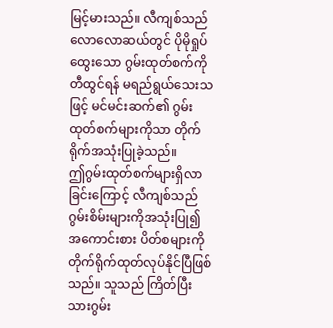မြင့်မားသည်။ လီကျစ်သည် လောလောဆယ်တွင် ပိုမိုရှုပ်ထွေးသော ဂွမ်းထုတ်စက်ကိုတီထွင်ရန် မရည်ရွယ်သေးသဖြင့် မင်မင်းဆက်၏ ဂွမ်းထုတ်စက်များကိုသာ တိုက်ရိုက်အသုံးပြုခဲ့သည်။
ဤဂွမ်းထုတ်စက်များရှိလာခြင်းကြောင့် လီကျစ်သည် ဂွမ်းစိမ်းများကိုအသုံးပြု၍ အကောင်းစား ပိတ်စများကို တိုက်ရိုက်ထုတ်လုပ်နိုင်ပြီဖြစ်သည်။ သူသည် ကြိတ်ပြီးသားဂွမ်း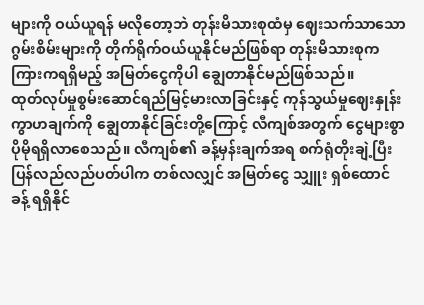များကို ဝယ်ယူရန် မလိုတော့ဘဲ တုန်းမိသားစုထံမှ ဈေးသက်သာသော ဂွမ်းစိမ်းများကို တိုက်ရိုက်ဝယ်ယူနိုင်မည်ဖြစ်ရာ တုန်းမိသားစုက ကြားကရရှိမည့် အမြတ်ငွေကိုပါ ချွေတာနိုင်မည်ဖြစ်သည်။
ထုတ်လုပ်မှုစွမ်းဆောင်ရည်မြင့်မားလာခြင်းနှင့် ကုန်သွယ်မှုဈေးနှုန်းကွာဟချက်ကို ချွေတာနိုင်ခြင်းတို့ကြောင့် လီကျစ်အတွက် ငွေများစွာ ပိုမိုရရှိလာစေသည်။ လီကျစ်၏ ခန့်မှန်းချက်အရ စက်ရုံတိုးချဲ့ပြီး ပြန်လည်လည်ပတ်ပါက တစ်လလျှင် အမြတ်ငွေ သျှူး ရှစ်ထောင်ခန့် ရရှိနိုင်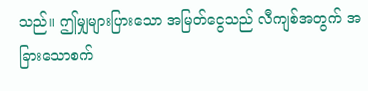သည်။ ဤမျှများပြားသော အမြတ်ငွေသည် လီကျစ်အတွက် အခြားသောစက်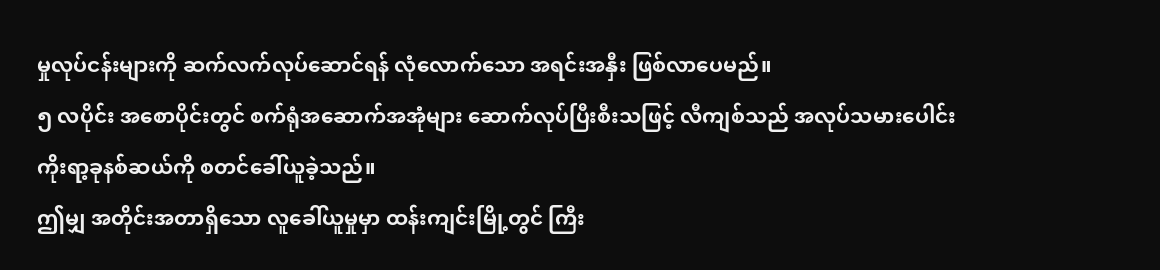မှုလုပ်ငန်းများကို ဆက်လက်လုပ်ဆောင်ရန် လုံလောက်သော အရင်းအနှီး ဖြစ်လာပေမည်။
၅ လပိုင်း အစောပိုင်းတွင် စက်ရုံအဆောက်အအုံများ ဆောက်လုပ်ပြီးစီးသဖြင့် လီကျစ်သည် အလုပ်သမားပေါင်း ကိုးရာ့ခုနစ်ဆယ်ကို စတင်ခေါ်ယူခဲ့သည်။
ဤမျှ အတိုင်းအတာရှိသော လူခေါ်ယူမှုမှာ ထန်းကျင်းမြို့တွင် ကြီး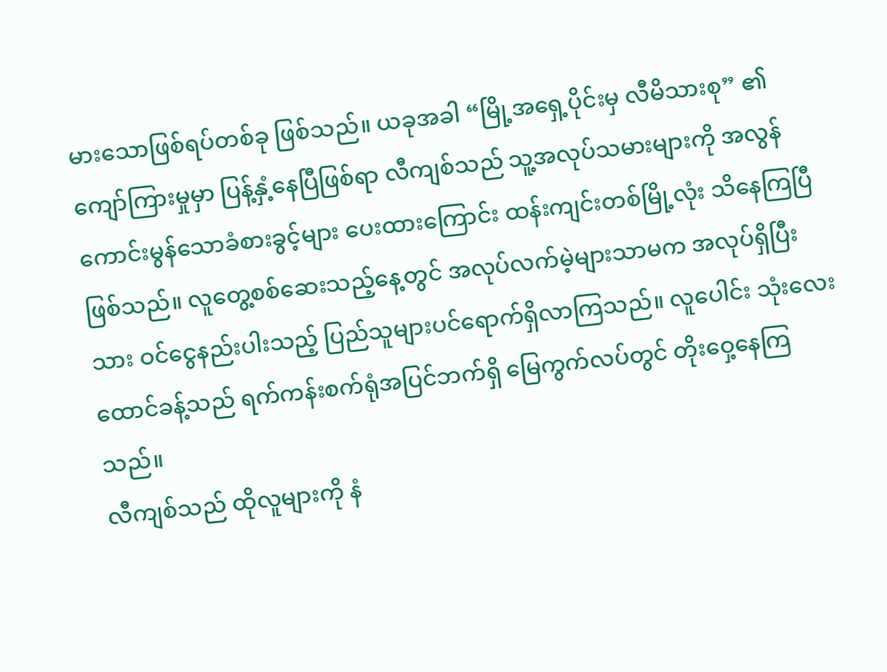မားသောဖြစ်ရပ်တစ်ခု ဖြစ်သည်။ ယခုအခါ “မြို့အရှေ့ပိုင်းမှ လီမိသားစု” ၏ ကျော်ကြားမှုမှာ ပြန့်နှံ့နေပြီဖြစ်ရာ လီကျစ်သည် သူ့အလုပ်သမားများကို အလွန်ကောင်းမွန်သောခံစားခွင့်များ ပေးထားကြောင်း ထန်းကျင်းတစ်မြို့လုံး သိနေကြပြီဖြစ်သည်။ လူတွေ့စစ်ဆေးသည့်နေ့တွင် အလုပ်လက်မဲ့များသာမက အလုပ်ရှိပြီးသား ဝင်ငွေနည်းပါးသည့် ပြည်သူများပင်ရောက်ရှိလာကြသည်။ လူပေါင်း သုံးလေးထောင်ခန့်သည် ရက်ကန်းစက်ရုံအပြင်ဘက်ရှိ မြေကွက်လပ်တွင် တိုးဝှေ့နေကြသည်။
လီကျစ်သည် ထိုလူများကို နံ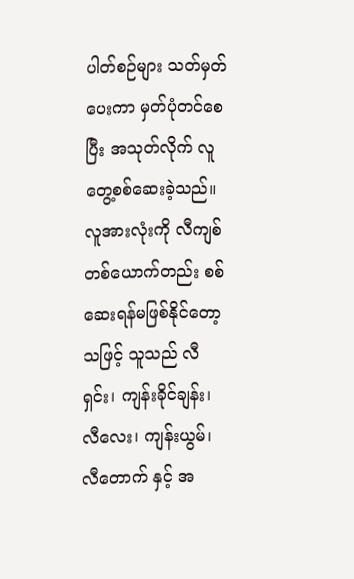ပါတ်စဉ်များ သတ်မှတ်ပေးကာ မှတ်ပုံတင်စေပြီး အသုတ်လိုက် လူတွေ့စစ်ဆေးခဲ့သည်။
လူအားလုံးကို လီကျစ်တစ်ယောက်တည်း စစ်ဆေးရန်မဖြစ်နိုင်တော့သဖြင့် သူသည် လီရှင်း၊ ကျန်းခိုင်ချန်း၊ လီလေး၊ ကျန်းယွမ်၊ လီတောက် နှင့် အ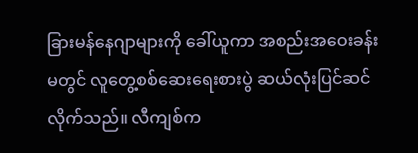ခြားမန်နေဂျာများကို ခေါ်ယူကာ အစည်းအဝေးခန်းမတွင် လူတွေ့စစ်ဆေးရေးစားပွဲ ဆယ်လုံးပြင်ဆင်လိုက်သည်။ လီကျစ်က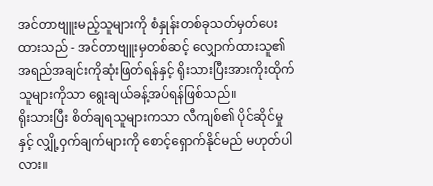အင်တာဗျူးမည့်သူများကို စံနှုန်းတစ်ခုသတ်မှတ်ပေးထားသည် - အင်တာဗျူးမှတစ်ဆင့် လျှောက်ထားသူ၏ အရည်အချင်းကိုဆုံးဖြတ်ရန်နှင့် ရိုးသားပြီးအားကိုးထိုက်သူများကိုသာ ရွေးချယ်ခန့်အပ်ရန်ဖြစ်သည်။
ရိုးသားပြီး စိတ်ချရသူများကသာ လီကျစ်၏ ပိုင်ဆိုင်မှုနှင့် လျှို့ဝှက်ချက်များကို စောင့်ရှောက်နိုင်မည် မဟုတ်ပါလား။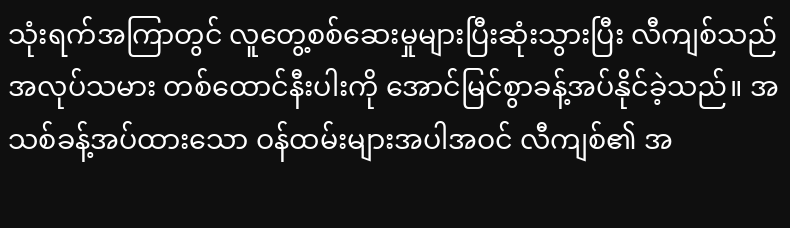သုံးရက်အကြာတွင် လူတွေ့စစ်ဆေးမှုများပြီးဆုံးသွားပြီး လီကျစ်သည် အလုပ်သမား တစ်ထောင်နီးပါးကို အောင်မြင်စွာခန့်အပ်နိုင်ခဲ့သည်။ အသစ်ခန့်အပ်ထားသော ဝန်ထမ်းများအပါအဝင် လီကျစ်၏ အ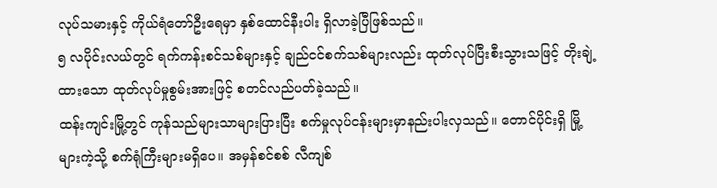လုပ်သမားနှင့် ကိုယ်ရံတော်ဦးရေမှာ နှစ်ထောင်နီးပါး ရှိလာခဲ့ပြီဖြစ်သည်။
၅ လပိုင်းလယ်တွင် ရက်ကန်းစင်သစ်များနှင့် ချည်ငင်စက်သစ်များလည်း ထုတ်လုပ်ပြီးစီးသွားသဖြင့် တိုးချဲ့ထားသော ထုတ်လုပ်မှုစွမ်းအားဖြင့် စတင်လည်ပတ်ခဲ့သည်။
ထန်းကျင်းမြို့တွင် ကုန်သည်များသာများပြားပြီး စက်မှုလုပ်ငန်းများမှာနည်းပါးလှသည်။ တောင်ပိုင်းရှိ မြို့များကဲ့သို့ စက်ရုံကြီးများမရှိပေ။ အမှန်စင်စစ် လီကျစ်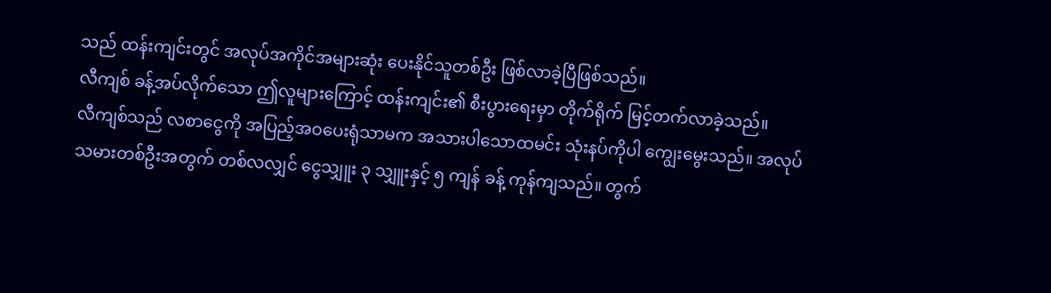သည် ထန်းကျင်းတွင် အလုပ်အကိုင်အများဆုံး ပေးနိုင်သူတစ်ဦး ဖြစ်လာခဲ့ပြီဖြစ်သည်။
လီကျစ် ခန့်အပ်လိုက်သော ဤလူများကြောင့် ထန်းကျင်း၏ စီးပွားရေးမှာ တိုက်ရိုက် မြင့်တက်လာခဲ့သည်။
လီကျစ်သည် လစာငွေကို အပြည့်အဝပေးရုံသာမက အသားပါသောထမင်း သုံးနပ်ကိုပါ ကျွေးမွေးသည်။ အလုပ်သမားတစ်ဦးအတွက် တစ်လလျှင် ငွေသျှူး ၃ သျှူးနှင့် ၅ ကျန် ခန့် ကုန်ကျသည်။ တွက်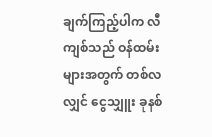ချက်ကြည့်ပါက လီကျစ်သည် ဝန်ထမ်းများအတွက် တစ်လလျှင် ငွေသျှူး ခုနစ်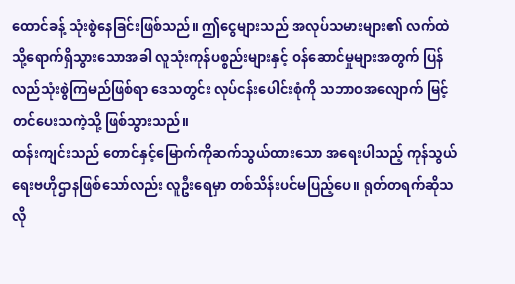ထောင်ခန့် သုံးစွဲနေခြင်းဖြစ်သည်။ ဤငွေများသည် အလုပ်သမားများ၏ လက်ထဲသို့ရောက်ရှိသွားသောအခါ လူသုံးကုန်ပစ္စည်းများနှင့် ဝန်ဆောင်မှုများအတွက် ပြန်လည်သုံးစွဲကြမည်ဖြစ်ရာ ဒေသတွင်း လုပ်ငန်းပေါင်းစုံကို သဘာဝအလျောက် မြင့်တင်ပေးသကဲ့သို့ ဖြစ်သွားသည်။
ထန်းကျင်းသည် တောင်နှင့်မြောက်ကိုဆက်သွယ်ထားသော အရေးပါသည့် ကုန်သွယ်ရေးဗဟိုဌာနဖြစ်သော်လည်း လူဦးရေမှာ တစ်သိန်းပင်မပြည့်ပေ။ ရုတ်တရက်ဆိုသလို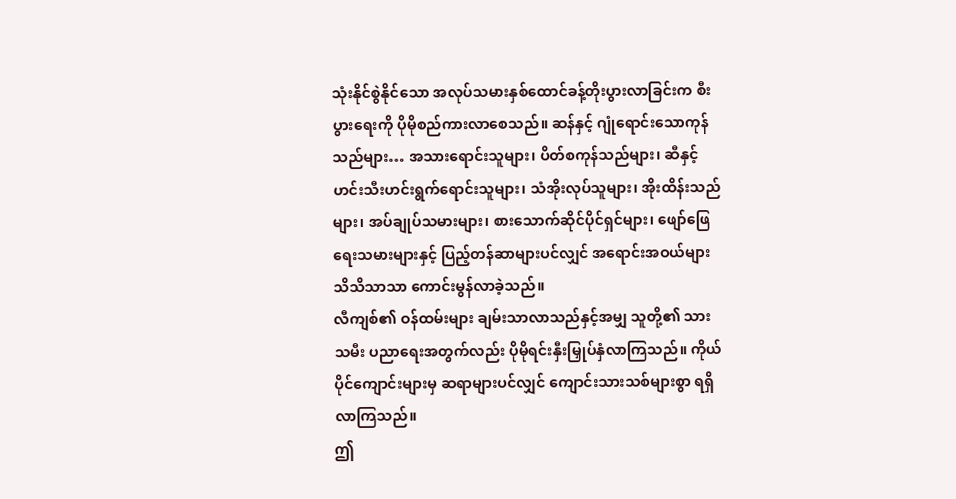သုံးနိုင်စွဲနိုင်သော အလုပ်သမားနှစ်ထောင်ခန့်တိုးပွားလာခြင်းက စီးပွားရေးကို ပိုမိုစည်ကားလာစေသည်။ ဆန်နှင့် ဂျုံရောင်းသောကုန်သည်များ… အသားရောင်းသူများ၊ ပိတ်စကုန်သည်များ၊ ဆီနှင့် ဟင်းသီးဟင်းရွက်ရောင်းသူများ၊ သံအိုးလုပ်သူများ၊ အိုးထိန်းသည်များ၊ အပ်ချုပ်သမားများ၊ စားသောက်ဆိုင်ပိုင်ရှင်များ၊ ဖျော်ဖြေရေးသမားများနှင့် ပြည့်တန်ဆာများပင်လျှင် အရောင်းအဝယ်များ သိသိသာသာ ကောင်းမွန်လာခဲ့သည်။
လီကျစ်၏ ဝန်ထမ်းများ ချမ်းသာလာသည်နှင့်အမျှ သူတို့၏ သားသမီး ပညာရေးအတွက်လည်း ပိုမိုရင်းနှီးမြှုပ်နှံလာကြသည်။ ကိုယ်ပိုင်ကျောင်းများမှ ဆရာများပင်လျှင် ကျောင်းသားသစ်များစွာ ရရှိလာကြသည်။
ဤ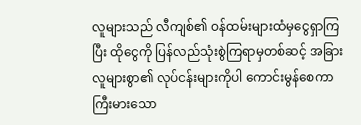လူများသည် လီကျစ်၏ ဝန်ထမ်းများထံမှငွေရှာကြပြီး ထိုငွေကို ပြန်လည်သုံးစွဲကြရာမှတစ်ဆင့် အခြားလူများစွာ၏ လုပ်ငန်းများကိုပါ ကောင်းမွန်စေကာ ကြီးမားသော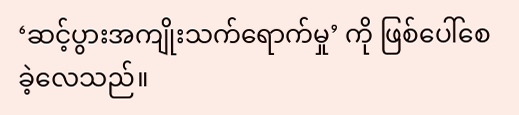‘ဆင့်ပွားအကျိုးသက်ရောက်မှု’ ကို ဖြစ်ပေါ်စေခဲ့လေသည်။